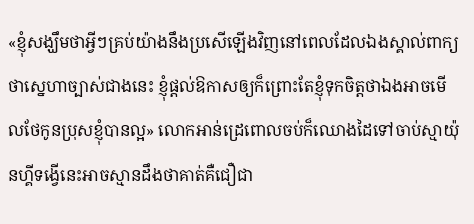«ខ្ញុំសង្ឃឹមថាអ្វីៗគ្រប់យ៉ាងនឹងប្រសើឡើងវិញនៅពេលដែលឯងស្គាល់ពាក្យថាស្នេហាច្បាស់ជាងនេះ ខ្ញុំផ្ដល់ឱកាសឲ្យក៏ព្រោះតែខ្ញុំទុកចិត្តថាឯងអាចមើលថែកូនប្រុសខ្ញុំបានល្អ» លោកអាន់ដ្រេពោលចប់ក៏ឈោងដៃទៅចាប់ស្មាយ៉ុនហ្គីទង្វើនេះអាចស្មានដឹងថាគាត់គឺជឿជា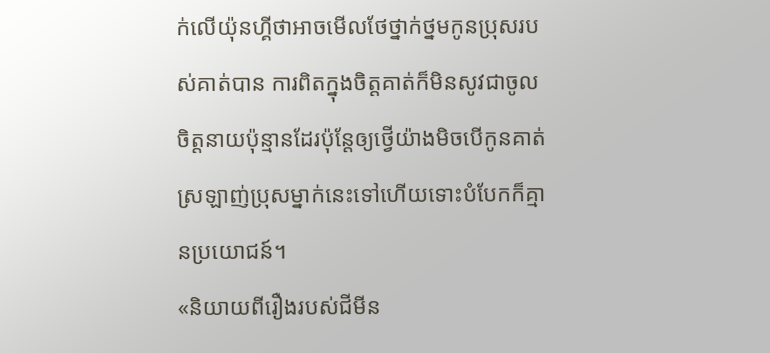ក់លើយ៉ុនហ្គីថាអាចមើលថែថ្នាក់ថ្នមកូនប្រុសរបស់គាត់បាន ការពិតក្នុងចិត្តគាត់ក៏មិនសូវជាចូលចិត្តនាយប៉ុន្មានដែរប៉ុន្តែឲ្យថ្វើយ៉ាងមិចបើកូនគាត់ស្រឡាញ់ប្រុសម្នាក់នេះទៅហើយទោះបំបែកក៏គ្មានប្រយោជន៍។
«និយាយពីរឿងរបស់ជីមីន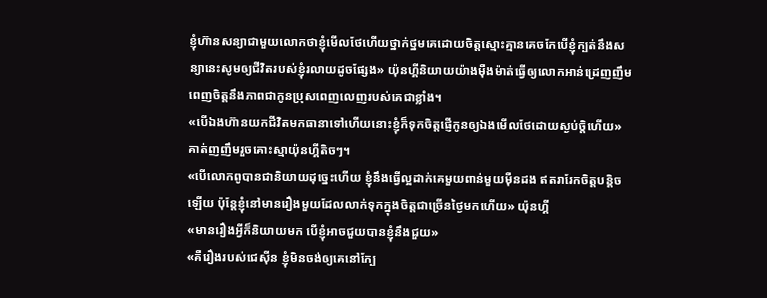ខ្ញុំហ៊ានសន្យាជាមួយលោកថាខ្ញុំមើលថែហើយថ្នាក់ថ្នមគេដោយចិត្តស្មោះគ្មានគេចកែបើខ្ញុំក្បត់នឹងសន្យានេះសូមឲ្យជីវិតរបស់ខ្ញុំរលាយដូចផ្សែង» យ៉ុនហ្គីនិយាយយ៉ាងម៉ឺងម៉ាត់ធ្វើឲ្យលោកអាន់ដ្រេញញឹមពេញចិត្តនឹងភាពជាកូនប្រុសពេញលេញរបស់គេជាខ្លាំង។
«បើឯងហ៊ានយកជីវិតមកធានាទៅហើយនោះខ្ញុំក៏ទុកចិត្តផ្ញើកូនឲ្យឯងមើលថែដោយស្ងប់ចិ្តហើយ» គាត់ញញឹមរួចគោះស្មាយ៉ុនហ្គីតិចៗ។
«បើលោកពូបានជានិយាយដុច្នេះហើយ ខ្ញុំនឹងធ្វើល្អដាក់គេមួយពាន់មួយម៉ឺនដង ឥតរារែកចិត្តបន្តិចឡើយ ប៉ុន្តែខ្ញុំនៅមានរឿងមួយដែលលាក់ទុកក្នុងចិត្តជាច្រើនថ្ងៃមកហើយ» យ៉ុនហ្គី
«មានរឿងអ្វីក៏និយាយមក បើខ្ញុំអាចជួយបានខ្ញុំនឹងជួយ»
«គឺរឿងរបស់ជេស៊ីន ខ្ញុំមិនចង់ឲ្យគេនៅក្បែ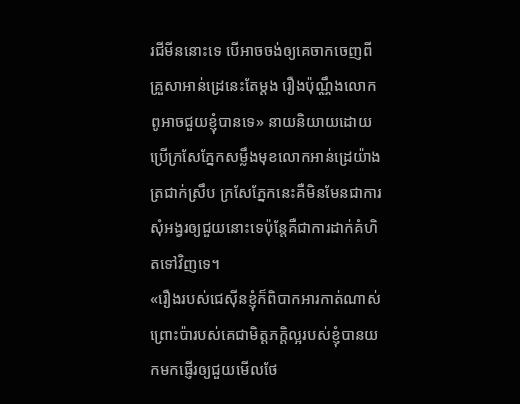រជីមីននោះទេ បើអាចចង់ឲ្យគេចាកចេញពីគ្រួសាអាន់ដ្រេនេះតែម្ដង រឿងប៉ុណ្ណឹងលោកពូអាចជួយខ្ញុំបានទេ» នាយនិយាយដោយប្រើក្រសែភ្នែកសម្លឹងមុខលោកអាន់ដ្រេយ៉ាងត្រជាក់ស្រឹប ក្រសែភ្នែកនេះគឺមិនមែនជាការសុំអង្វរឲ្យជួយនោះទេប៉ុន្តែគឺជាការដាក់គំហិតទៅវិញទេ។
«រឿងរបស់ជេស៊ីនខ្ញុំក៏ពិបាកអារកាត់ណាស់ ព្រោះប៉ារបស់គេជាមិត្តភក្តិល្អរបស់ខ្ញុំបានយកមកផ្ញើរឲ្យជួយមើលថែ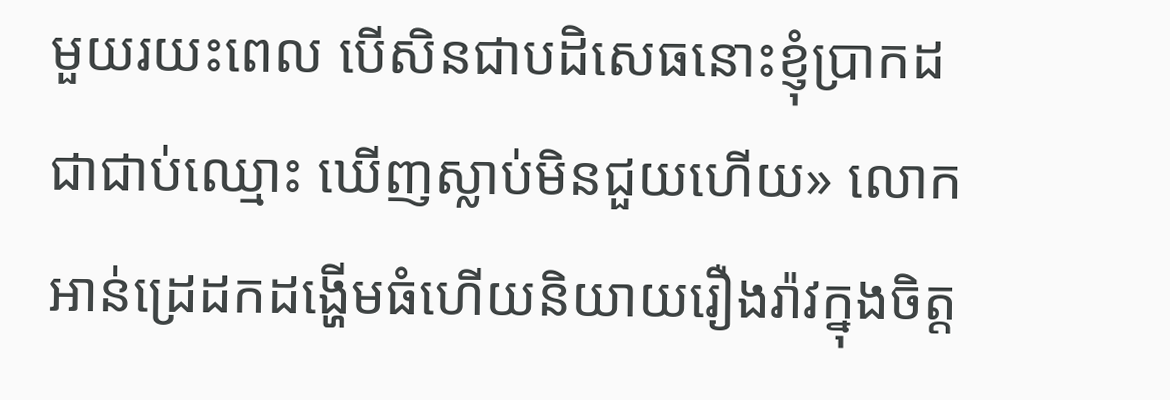មួយរយះពេល បើសិនជាបដិសេធនោះខ្ញុំប្រាកដជាជាប់ឈ្មោះ ឃើញស្លាប់មិនជួយហើយ» លោកអាន់ដ្រេដកដង្ហើមធំហើយនិយាយរឿងរ៉ាវក្នុងចិត្ត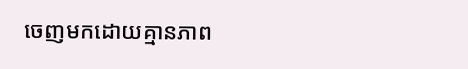ចេញមកដោយគ្មានភាព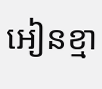អៀនខ្មា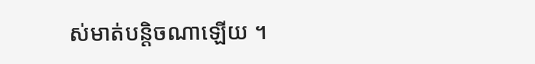ស់មាត់បន្តិចណាឡើយ ។